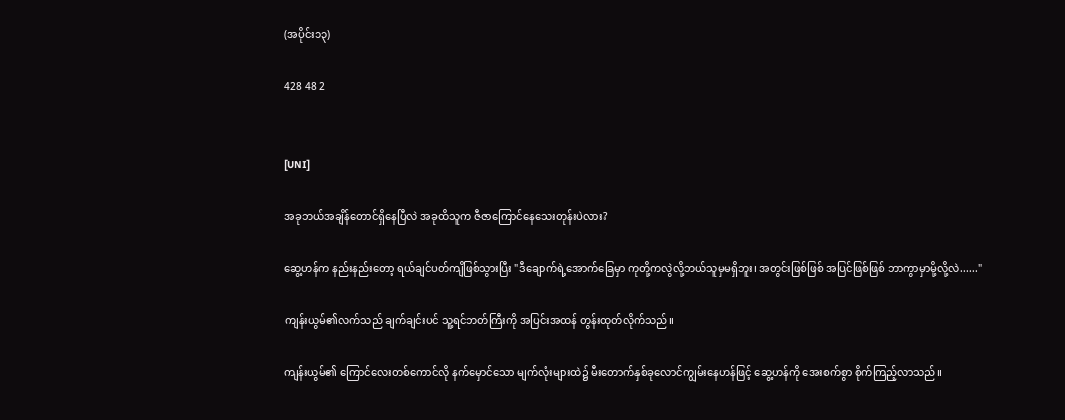(အပိုင်း၁၃)

428 48 2


[UNI]

အခုဘယ်အချိန်တောင်ရှိနေပြီလဲ အခုထိသူက ဇီဇာကြောင်နေသေးတုန်းပဲလား?

ဆွေ့ဟန်က နည်းနည်းတော့ ရယ်ချင်ပတ်ကျိဖြစ်သွားပြီး "ဒီချောက်ရဲ့အောက်ခြေမှာ ကုတို့ကလွဲလို့ဘယ်သူမှမရှိဘူး၊ အတွင်းဖြစ်ဖြစ် အပြင်ဖြစ်ဖြစ် ဘာကွာမှာမို့လို့လဲ......"

ကျန်းယွမ်၏လက်သည် ချက်ချင်းပင် သူ့ရင်ဘတ်ကြီးကို အပြင်းအထန် တွန်းထုတ်လိုက်သည်။

ကျန်းယွမ်၏ ကြောင်လေးတစ်ကောင်လို နက်မှောင်သော မျက်လုံးများထဲ၌ မီးတောက်နှစ်ခုလောင်ကျွမ်းနေဟန်ဖြင့် ဆွေ့ဟန်ကို အေးစက်စွာ စိုက်ကြည့်လာသည်။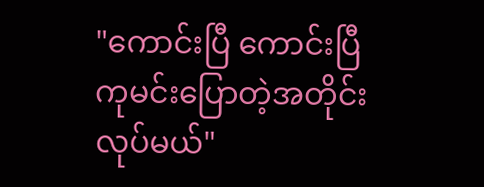"ကောင်းပြီ ကောင်းပြီ ကုမင်းပြောတဲ့အတိုင်းလုပ်မယ်"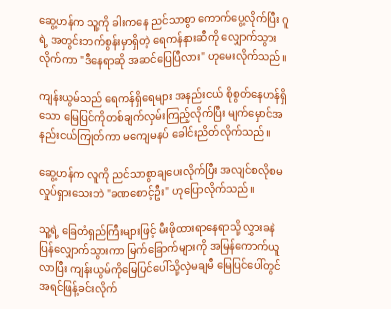ဆွေ့ဟန်က သူ့ကို ခါးကနေ ညင်သာစွာ ကောက်ပွေ့လိုက်ပြီး ဂူရဲ့ အတွင်းဘက်စွန်းမှာရှိတဲ့ ရေကန်နားဆီကို လျှောက်သွားလိုက်ကာ "ဒီနေရာဆို အဆင်ပြေပြီလား" ဟုမေးလိုက်သည်။

ကျန်းယွမ်သည် ရေကန်ရှိရေများ အနည်းငယ် စိုစွတ်နေဟန်ရှိသော မြေပြင်ကိုတစ်ချက်လှမ်းကြည့်လိုက်ပြီး မျက်မှောင်အနည်းငယ်ကြုတ်ကာ မကျေမနပ် ခေါင်းညိတ်လိုက်သည်။

ဆွေ့ဟန်က လူကို ညင်သာစွာချပေးလိုက်ပြီး အလျင်စလိုစမလှုပ်ရှားသေးဘဲ "ခဏစောင့်ဦး" ဟုပြောလိုက်သည်။

သူ့ရဲ့ ခြေတံရှည်ကြီးများဖြင့် မီးဖိုထားရာနေရာသို့ လွှားခနဲပြန်လျှောက်သွားကာ မြက်ခြောက်များကို အမြန်ကောက်ယူလာပြီး ကျန်းယွမ်ကိုမြေပြင်ပေါ်သို့လှဲမချမီ မြေပြင်ပေါ်တွင် အရင်ဖြန့်ခင်းလိုက်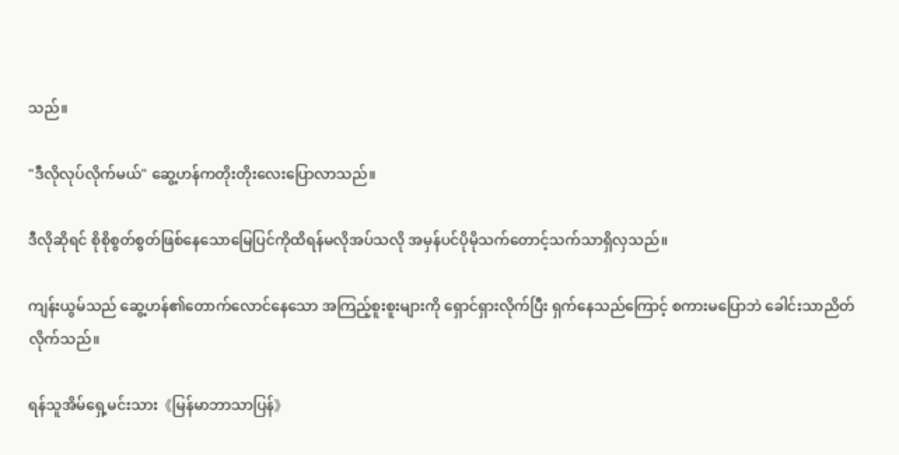သည်။

"ဒီလိုလုပ်လိုက်မယ်" ဆွေ့ဟန်ကတိုးတိုးလေးပြောလာသည်။

ဒီလိုဆိုရင် စိုစိုစွတ်စွတ်ဖြစ်နေသောမြေပြင်ကိုထိရန်မလိုအပ်သလို အမှန်ပင်ပိုမိုသက်တောင့်သက်သာရှိလှသည်။

ကျန်းယွမ်သည် ဆွေ့ဟန်၏တောက်လောင်နေသော အကြည့်စူးစူးများကို ရှောင်ရှားလိုက်ပြီး ရှက်နေသည်ကြောင့် စကားမပြောဘဲ ခေါင်းသာညိတ်လိုက်သည်။

ရန်သူအိမ်ရှေ့မင်းသား《မြန်မာဘာသာပြန်》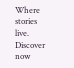Where stories live. Discover now